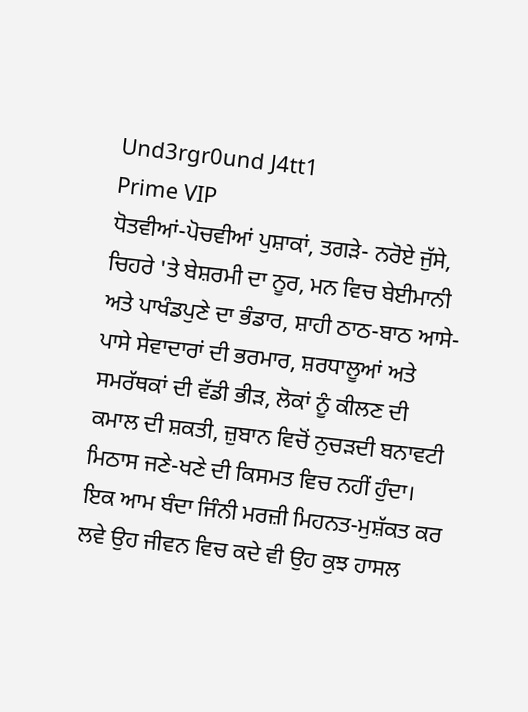Und3rgr0und J4tt1
Prime VIP
ਧੋਤਵੀਆਂ-ਪੋਚਵੀਆਂ ਪੁਸ਼ਾਕਾਂ, ਤਗੜੇ- ਨਰੋਏ ਜੁੱਸੇ, ਚਿਹਰੇ 'ਤੇ ਬੇਸ਼ਰਮੀ ਦਾ ਨੂਰ, ਮਨ ਵਿਚ ਬੇਈਮਾਨੀ ਅਤੇ ਪਾਖੰਡਪੁਣੇ ਦਾ ਭੰਡਾਰ, ਸ਼ਾਹੀ ਠਾਠ-ਬਾਠ ਆਸੇ-ਪਾਸੇ ਸੇਵਾਦਾਰਾਂ ਦੀ ਭਰਮਾਰ, ਸ਼ਰਧਾਲੂਆਂ ਅਤੇ ਸਮਰੱਥਕਾਂ ਦੀ ਵੱਡੀ ਭੀੜ, ਲੋਕਾਂ ਨੂੰ ਕੀਲਣ ਦੀ ਕਮਾਲ ਦੀ ਸ਼ਕਤੀ, ਜ਼ੁਬਾਨ ਵਿਚੋਂ ਨੁਚੜਦੀ ਬਨਾਵਟੀ ਮਿਠਾਸ ਜਣੇ-ਖਣੇ ਦੀ ਕਿਸਮਤ ਵਿਚ ਨਹੀਂ ਹੁੰਦਾ। ਇਕ ਆਮ ਬੰਦਾ ਜਿੰਨੀ ਮਰਜ਼ੀ ਮਿਹਨਤ-ਮੁਸ਼ੱਕਤ ਕਰ ਲਵੇ ਉਹ ਜੀਵਨ ਵਿਚ ਕਦੇ ਵੀ ਉਹ ਕੁਝ ਹਾਸਲ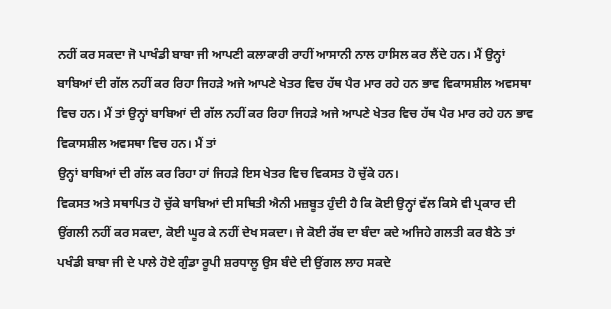ਨਹੀਂ ਕਰ ਸਕਦਾ ਜੋ ਪਾਖੰਡੀ ਬਾਬਾ ਜੀ ਆਪਣੀ ਕਲਾਕਾਰੀ ਰਾਹੀਂ ਆਸਾਨੀ ਨਾਲ ਹਾਸਿਲ ਕਰ ਲੈਂਦੇ ਹਨ। ਮੈਂ ਉਨ੍ਹਾਂ ਬਾਬਿਆਂ ਦੀ ਗੱਲ ਨਹੀਂ ਕਰ ਰਿਹਾ ਜਿਹੜੇ ਅਜੇ ਆਪਣੇ ਖੇਤਰ ਵਿਚ ਹੱਥ ਪੈਰ ਮਾਰ ਰਹੇ ਹਨ ਭਾਵ ਵਿਕਾਸਸ਼ੀਲ ਅਵਸਥਾ ਵਿਚ ਹਨ। ਮੈਂ ਤਾਂ ਉਨ੍ਹਾਂ ਬਾਬਿਆਂ ਦੀ ਗੱਲ ਨਹੀਂ ਕਰ ਰਿਹਾ ਜਿਹੜੇ ਅਜੇ ਆਪਣੇ ਖੇਤਰ ਵਿਚ ਹੱਥ ਪੈਰ ਮਾਰ ਰਹੇ ਹਨ ਭਾਵ ਵਿਕਾਸਸ਼ੀਲ ਅਵਸਥਾ ਵਿਚ ਹਨ। ਮੈਂ ਤਾਂ
ਉਨ੍ਹਾਂ ਬਾਬਿਆਂ ਦੀ ਗੱਲ ਕਰ ਰਿਹਾ ਹਾਂ ਜਿਹੜੇ ਇਸ ਖੇਤਰ ਵਿਚ ਵਿਕਸਤ ਹੋ ਚੁੱਕੇ ਹਨ।
ਵਿਕਸਤ ਅਤੇ ਸਥਾਪਿਤ ਹੋ ਚੁੱਕੇ ਬਾਬਿਆਂ ਦੀ ਸਥਿਤੀ ਐਨੀ ਮਜ਼ਬੂਤ ਹੁੰਦੀ ਹੈ ਕਿ ਕੋਈ ਉਨ੍ਹਾਂ ਵੱਲ ਕਿਸੇ ਵੀ ਪ੍ਰਕਾਰ ਦੀ ਉਂਗਲੀ ਨਹੀਂ ਕਰ ਸਕਦਾ, ਕੋਈ ਘੂਰ ਕੇ ਨਹੀਂ ਦੇਖ ਸਕਦਾ। ਜੇ ਕੋਈ ਰੱਬ ਦਾ ਬੰਦਾ ਕਦੇ ਅਜਿਹੇ ਗਲਤੀ ਕਰ ਬੈਠੇ ਤਾਂ ਪਖੰਡੀ ਬਾਬਾ ਜੀ ਦੇ ਪਾਲੇ ਹੋਏ ਗੁੰਡਾ ਰੂਪੀ ਸ਼ਰਧਾਲੂ ਉਸ ਬੰਦੇ ਦੀ ਉਂਗਲ ਲਾਹ ਸਕਦੇ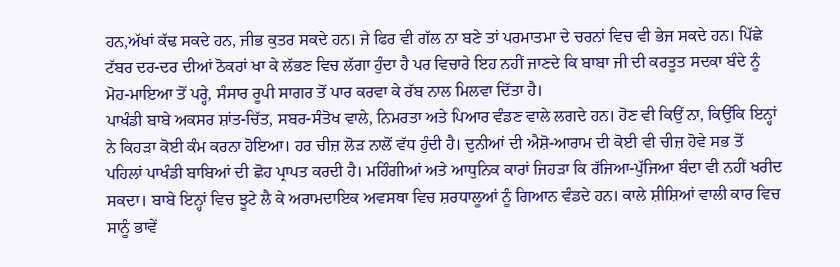ਹਨ,ਅੱਖਾਂ ਕੱਢ ਸਕਦੇ ਹਨ, ਜੀਭ ਕੁਤਰ ਸਕਦੇ ਹਨ। ਜੇ ਫਿਰ ਵੀ ਗੱਲ ਨਾ ਬਣੇ ਤਾਂ ਪਰਮਾਤਮਾ ਦੇ ਚਰਨਾਂ ਵਿਚ ਵੀ ਭੇਜ ਸਕਦੇ ਹਨ। ਪਿੱਛੇ ਟੱਬਰ ਦਰ-ਦਰ ਦੀਆਂ ਠੋਕਰਾਂ ਖਾ ਕੇ ਲੱਭਣ ਵਿਚ ਲੱਗਾ ਹੁੰਦਾ ਹੈ ਪਰ ਵਿਚਾਰੇ ਇਹ ਨਹੀਂ ਜਾਣਦੇ ਕਿ ਬਾਬਾ ਜੀ ਦੀ ਕਰਤੂਤ ਸਦਕਾ ਬੰਦੇ ਨੂੰ ਮੋਹ-ਮਾਇਆ ਤੋਂ ਪਰ੍ਹੇ, ਸੰਸਾਰ ਰੂਪੀ ਸਾਗਰ ਤੋਂ ਪਾਰ ਕਰਵਾ ਕੇ ਰੱਬ ਨਾਲ ਮਿਲਵਾ ਦਿੱਤਾ ਹੈ।
ਪਾਖੰਡੀ ਬਾਬੇ ਅਕਸਰ ਸ਼ਾਂਤ-ਚਿੱਤ, ਸਬਰ-ਸੰਤੋਖ ਵਾਲੇ, ਨਿਮਰਤਾ ਅਤੇ ਪਿਆਰ ਵੰਡਣ ਵਾਲੇ ਲਗਦੇ ਹਨ। ਹੋਣ ਵੀ ਕਿਉਂ ਨਾ, ਕਿਉਂਕਿ ਇਨ੍ਹਾਂ ਨੇ ਕਿਹੜਾ ਕੋਈ ਕੰਮ ਕਰਨਾ ਹੋਇਆ। ਹਰ ਚੀਜ਼ ਲੋੜ ਨਾਲੋਂ ਵੱਧ ਹੁੰਦੀ ਹੈ। ਦੁਨੀਆਂ ਦੀ ਐਸ਼ੋ-ਆਰਾਮ ਦੀ ਕੋਈ ਵੀ ਚੀਜ਼ ਹੋਵੇ ਸਭ ਤੋਂ ਪਹਿਲਾਂ ਪਾਖੰਡੀ ਬਾਬਿਆਂ ਦੀ ਛੋਹ ਪ੍ਰਾਪਤ ਕਰਦੀ ਹੈ। ਮਹਿੰਗੀਆਂ ਅਤੇ ਆਧੁਨਿਕ ਕਾਰਾਂ ਜਿਹੜਾ ਕਿ ਰੱਜਿਆ-ਪੁੱਜਿਆ ਬੰਦਾ ਵੀ ਨਹੀਂ ਖਰੀਦ ਸਕਦਾ। ਬਾਬੇ ਇਨ੍ਹਾਂ ਵਿਚ ਝੂਟੇ ਲੈ ਕੇ ਅਰਾਮਦਾਇਕ ਅਵਸਥਾ ਵਿਚ ਸ਼ਰਧਾਲੂਆਂ ਨੂੰ ਗਿਆਨ ਵੰਡਦੇ ਹਨ। ਕਾਲੇ ਸ਼ੀਸ਼ਿਆਂ ਵਾਲੀ ਕਾਰ ਵਿਚ ਸਾਨੂੰ ਭਾਵੇਂ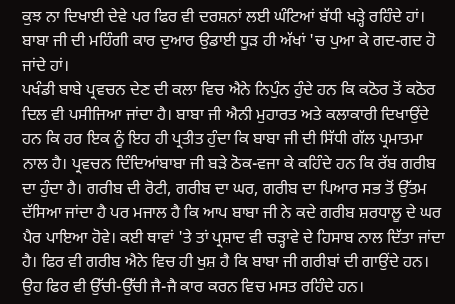ਕੁਝ ਨਾ ਦਿਖਾਈ ਦੇਵੇ ਪਰ ਫਿਰ ਵੀ ਦਰਸ਼ਨਾਂ ਲਈ ਘੰਟਿਆਂ ਬੱਧੀ ਖੜ੍ਹੇ ਰਹਿੰਦੇ ਹਾਂ। ਬਾਬਾ ਜੀ ਦੀ ਮਹਿੰਗੀ ਕਾਰ ਦੁਆਰ ਉਡਾਈ ਧੂੜ ਹੀ ਅੱਖਾਂ 'ਚ ਪੁਆ ਕੇ ਗਦ-ਗਦ ਹੋ ਜਾਂਦੇ ਹਾਂ।
ਪਖੰਡੀ ਬਾਬੇ ਪ੍ਰਵਚਨ ਦੇਣ ਦੀ ਕਲਾ ਵਿਚ ਐਨੇ ਨਿਪੁੰਨ ਹੁੰਦੇ ਹਨ ਕਿ ਕਠੋਰ ਤੋਂ ਕਠੋਰ ਦਿਲ ਵੀ ਪਸੀਜਿਆ ਜਾਂਦਾ ਹੈ। ਬਾਬਾ ਜੀ ਐਨੀ ਮੁਹਾਰਤ ਅਤੇ ਕਲਾਕਾਰੀ ਦਿਖਾਉਂਦੇ ਹਨ ਕਿ ਹਰ ਇਕ ਨੂੰ ਇਹ ਹੀ ਪ੍ਰਤੀਤ ਹੁੰਦਾ ਕਿ ਬਾਬਾ ਜੀ ਦੀ ਸਿੱਧੀ ਗੱਲ ਪ੍ਰਮਾਤਮਾ ਨਾਲ ਹੈ। ਪ੍ਰਵਚਨ ਦਿੰਦਿਆਂਬਾਬਾ ਜੀ ਬੜੇ ਠੋਕ-ਵਜਾ ਕੇ ਕਹਿੰਦੇ ਹਨ ਕਿ ਰੱਬ ਗਰੀਬ ਦਾ ਹੁੰਦਾ ਹੈ। ਗਰੀਬ ਦੀ ਰੋਟੀ, ਗਰੀਬ ਦਾ ਘਰ, ਗਰੀਬ ਦਾ ਪਿਆਰ ਸਭ ਤੋਂ ਉੱਤਮ ਦੱਸਿਆ ਜਾਂਦਾ ਹੈ ਪਰ ਮਜਾਲ ਹੈ ਕਿ ਆਪ ਬਾਬਾ ਜੀ ਨੇ ਕਦੇ ਗਰੀਬ ਸ਼ਰਧਾਲੂ ਦੇ ਘਰ ਪੈਰ ਪਾਇਆ ਹੋਵੇ। ਕਈ ਥਾਵਾਂ 'ਤੇ ਤਾਂ ਪ੍ਰਸ਼ਾਦ ਵੀ ਚੜ੍ਹਾਵੇ ਦੇ ਹਿਸਾਬ ਨਾਲ ਦਿੱਤਾ ਜਾਂਦਾ ਹੈ। ਫਿਰ ਵੀ ਗਰੀਬ ਐਨੇ ਵਿਚ ਹੀ ਖੁਸ਼ ਹੈ ਕਿ ਬਾਬਾ ਜੀ ਗਰੀਬਾਂ ਦੀ ਗਾਉਂਦੇ ਹਨ। ਉਹ ਫਿਰ ਵੀ ਉੱਚੀ-ਉੱਚੀ ਜੈ-ਜੈ ਕਾਰ ਕਰਨ ਵਿਚ ਮਸਤ ਰਹਿੰਦੇ ਹਨ।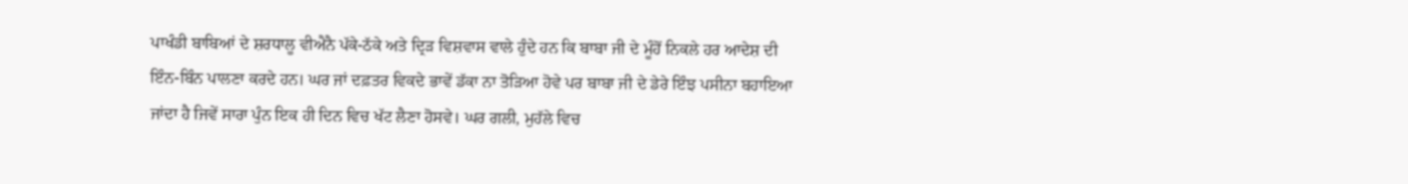ਪਾਖੰਡੀ ਬਾਬਿਆਂ ਦੇ ਸ਼ਰਧਾਲੂ ਵੀਐਨੈ ਪੱਕੇ-ਠੱਕੇ ਅਤੇ ਦ੍ਰਿੜ ਵਿਸ਼ਵਾਸ ਵਾਲੇ ਹੁੰਦੇ ਹਨ ਕਿ ਬਾਬਾ ਜੀ ਦੇ ਮੂੰਹੋਂ ਨਿਕਲੇ ਹਰ ਆਦੇਸ਼ ਦੀ ਇੰਨ-ਬਿੰਨ ਪਾਲਣਾ ਕਰਦੇ ਹਨ। ਘਰ ਜਾਂ ਦਫ਼ਤਰ ਵਿਕਦੇ ਭਾਵੇਂ ਡੱਕਾ ਨਾ ਤੋੜਿਆ ਹੋਵੇ ਪਰ ਬਾਬਾ ਜੀ ਦੇ ਡੇਰੇ ਇੰਝ ਪਸੀਨਾ ਬਹਾਇਆ ਜਾਂਦਾ ਹੈ ਜਿਵੇਂ ਸਾਰਾ ਪੁੰਨ ਇਕ ਹੀ ਦਿਨ ਵਿਚ ਖੱਟ ਲੈਣਾ ਹੋਸਵੇ। ਘਰ ਗਲੀ, ਮੁਹੱਲੇ ਵਿਚ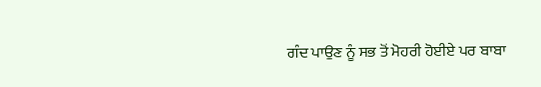ਗੰਦ ਪਾਉਣ ਨੂੰ ਸਭ ਤੋਂ ਮੋਹਰੀ ਹੋਈਏ ਪਰ ਬਾਬਾ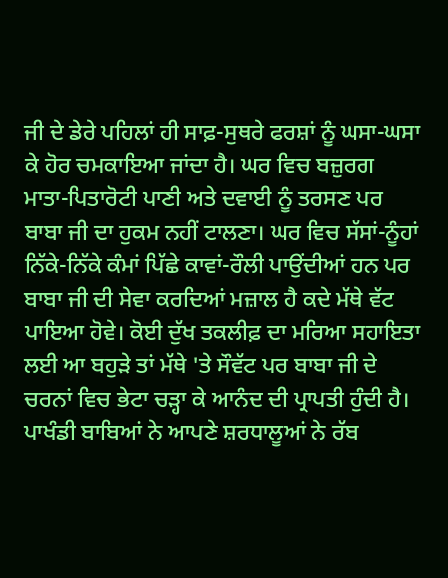ਜੀ ਦੇ ਡੇਰੇ ਪਹਿਲਾਂ ਹੀ ਸਾਫ਼-ਸੁਥਰੇ ਫਰਸ਼ਾਂ ਨੂੰ ਘਸਾ-ਘਸਾ ਕੇ ਹੋਰ ਚਮਕਾਇਆ ਜਾਂਦਾ ਹੈ। ਘਰ ਵਿਚ ਬਜ਼ੁਰਗ ਮਾਤਾ-ਪਿਤਾਰੋਟੀ ਪਾਣੀ ਅਤੇ ਦਵਾਈ ਨੂੰ ਤਰਸਣ ਪਰ ਬਾਬਾ ਜੀ ਦਾ ਹੁਕਮ ਨਹੀਂ ਟਾਲਣਾ। ਘਰ ਵਿਚ ਸੱਸਾਂ-ਨੂੰਹਾਂ ਨਿੱਕੇ-ਨਿੱਕੇ ਕੰਮਾਂ ਪਿੱਛੇ ਕਾਵਾਂ-ਰੌਲੀ ਪਾਉਂਦੀਆਂ ਹਨ ਪਰ ਬਾਬਾ ਜੀ ਦੀ ਸੇਵਾ ਕਰਦਿਆਂ ਮਜ਼ਾਲ ਹੈ ਕਦੇ ਮੱਥੇ ਵੱਟ ਪਾਇਆ ਹੋਵੇ। ਕੋਈ ਦੁੱਖ ਤਕਲੀਫ਼ ਦਾ ਮਰਿਆ ਸਹਾਇਤਾ ਲਈ ਆ ਬਹੁੜੇ ਤਾਂ ਮੱਥੇ 'ਤੇ ਸੌਵੱਟ ਪਰ ਬਾਬਾ ਜੀ ਦੇ ਚਰਨਾਂ ਵਿਚ ਭੇਟਾ ਚੜ੍ਹਾ ਕੇ ਆਨੰਦ ਦੀ ਪ੍ਰਾਪਤੀ ਹੁੰਦੀ ਹੈ।
ਪਾਖੰਡੀ ਬਾਬਿਆਂ ਨੇ ਆਪਣੇ ਸ਼ਰਧਾਲੂਆਂ ਨੇ ਰੱਬ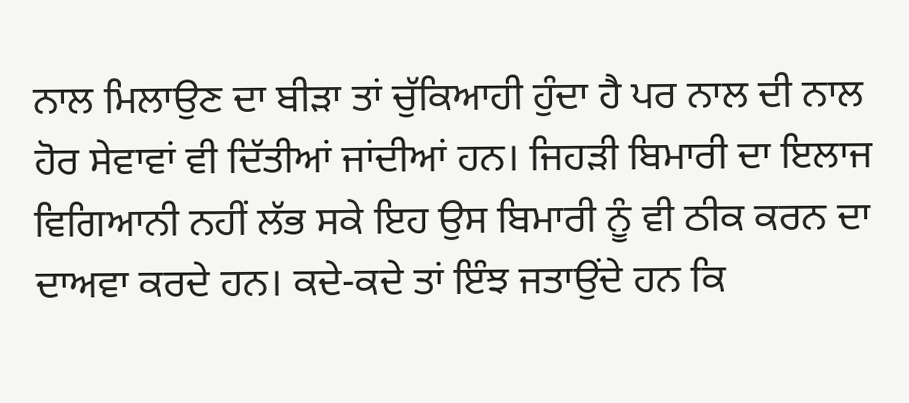ਨਾਲ ਮਿਲਾਉਣ ਦਾ ਬੀੜਾ ਤਾਂ ਚੁੱਕਿਆਹੀ ਹੁੰਦਾ ਹੈ ਪਰ ਨਾਲ ਦੀ ਨਾਲ ਹੋਰ ਸੇਵਾਵਾਂ ਵੀ ਦਿੱਤੀਆਂ ਜਾਂਦੀਆਂ ਹਨ। ਜਿਹੜੀ ਬਿਮਾਰੀ ਦਾ ਇਲਾਜ ਵਿਗਿਆਨੀ ਨਹੀਂ ਲੱਭ ਸਕੇ ਇਹ ਉਸ ਬਿਮਾਰੀ ਨੂੰ ਵੀ ਠੀਕ ਕਰਨ ਦਾ ਦਾਅਵਾ ਕਰਦੇ ਹਨ। ਕਦੇ-ਕਦੇ ਤਾਂ ਇੰਝ ਜਤਾਉਂਦੇ ਹਨ ਕਿ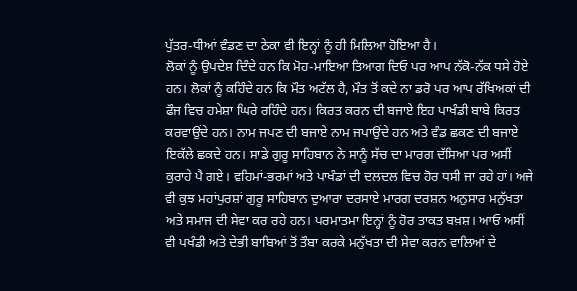ਪੁੱਤਰ-ਧੀਆਂ ਵੰਡਣ ਦਾ ਠੇਕਾ ਵੀ ਇਨ੍ਹਾਂ ਨੂੰ ਹੀ ਮਿਲਿਆ ਹੋਇਆ ਹੈ।
ਲੋਕਾਂ ਨੂੰ ਉਪਦੇਸ਼ ਦਿੰਦੇ ਹਨ ਕਿ ਮੋਹ-ਮਾਇਆ ਤਿਆਗ ਦਿਓ ਪਰ ਆਪ ਨੱਕੋ-ਨੱਕ ਧਸੇ ਹੋਏ ਹਨ। ਲੋਕਾਂ ਨੂੰ ਕਹਿੰਦੇ ਹਨ ਕਿ ਮੌਤ ਅਟੱਲ ਹੈ, ਮੌਤ ਤੋਂ ਕਦੇ ਨਾ ਡਰੋ ਪਰ ਆਪ ਰੱਖਿਅਕਾਂ ਦੀ ਫੌਜ ਵਿਚ ਹਮੇਸ਼ਾ ਘਿਰੇ ਰਹਿੰਦੇ ਹਨ। ਕਿਰਤ ਕਰਨ ਦੀ ਬਜਾਏ ਇਹ ਪਾਖੰਡੀ ਬਾਬੇ ਕਿਰਤ ਕਰਵਾਉਂਦੇ ਹਨ। ਨਾਮ ਜਪਣ ਦੀ ਬਜਾਏ ਨਾਮ ਜਪਾਉਂਦੇ ਹਨ ਅਤੇ ਵੰਡ ਛਕਣ ਦੀ ਬਜਾਏ ਇਕੱਲੇ ਛਕਦੇ ਹਨ। ਸਾਡੇ ਗੁਰੂ ਸਾਹਿਬਾਨ ਨੇ ਸਾਨੂੰ ਸੱਚ ਦਾ ਮਾਰਗ ਦੱਸਿਆ ਪਰ ਅਸੀਂ ਕੁਰਾਹੇ ਪੈ ਗਏ। ਵਹਿਮਾਂ-ਭਰਮਾਂ ਅਤੇ ਪਾਖੰਡਾਂ ਦੀ ਦਲਦਲ ਵਿਚ ਹੋਰ ਧਸੀ ਜਾ ਰਹੇ ਹਾਂ। ਅਜੇ ਵੀ ਕੁਝ ਮਹਾਂਪੁਰਸ਼ਾਂ ਗੁਰੂ ਸਾਹਿਬਾਨ ਦੁਆਰਾ ਦਰਸਾਏ ਮਾਰਗ ਦਰਸ਼ਨ ਅਨੁਸਾਰ ਮਨੁੱਖਤਾ ਅਤੇ ਸਮਾਜ ਦੀ ਸੇਵਾ ਕਰ ਰਹੇ ਹਨ। ਪਰਮਾਤਮਾ ਇਨ੍ਹਾਂ ਨੂੰ ਹੋਰ ਤਾਕਤ ਬਖ਼ਸ਼। ਆਓ ਅਸੀਂ ਵੀ ਪਖੰਡੀ ਅਤੇ ਦੇਭੀ ਬਾਬਿਆਂ ਤੋਂ ਤੌਬਾ ਕਰਕੇ ਮਨੁੱਖਤਾ ਦੀ ਸੇਵਾ ਕਰਨ ਵਾਲਿਆਂ ਦੇ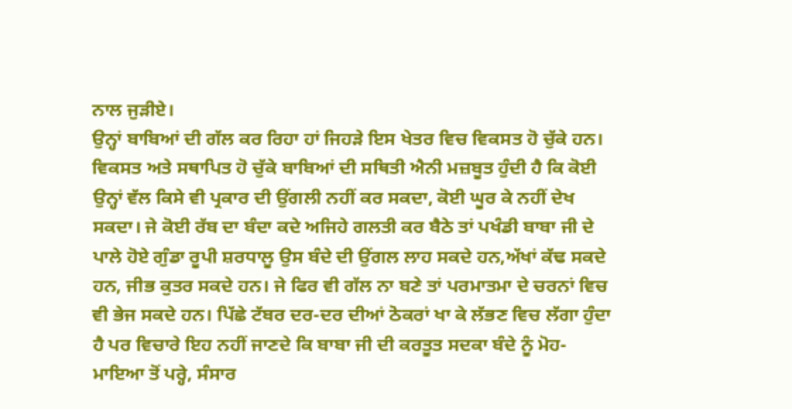ਨਾਲ ਜੁੜੀਏ।
ਉਨ੍ਹਾਂ ਬਾਬਿਆਂ ਦੀ ਗੱਲ ਕਰ ਰਿਹਾ ਹਾਂ ਜਿਹੜੇ ਇਸ ਖੇਤਰ ਵਿਚ ਵਿਕਸਤ ਹੋ ਚੁੱਕੇ ਹਨ।
ਵਿਕਸਤ ਅਤੇ ਸਥਾਪਿਤ ਹੋ ਚੁੱਕੇ ਬਾਬਿਆਂ ਦੀ ਸਥਿਤੀ ਐਨੀ ਮਜ਼ਬੂਤ ਹੁੰਦੀ ਹੈ ਕਿ ਕੋਈ ਉਨ੍ਹਾਂ ਵੱਲ ਕਿਸੇ ਵੀ ਪ੍ਰਕਾਰ ਦੀ ਉਂਗਲੀ ਨਹੀਂ ਕਰ ਸਕਦਾ, ਕੋਈ ਘੂਰ ਕੇ ਨਹੀਂ ਦੇਖ ਸਕਦਾ। ਜੇ ਕੋਈ ਰੱਬ ਦਾ ਬੰਦਾ ਕਦੇ ਅਜਿਹੇ ਗਲਤੀ ਕਰ ਬੈਠੇ ਤਾਂ ਪਖੰਡੀ ਬਾਬਾ ਜੀ ਦੇ ਪਾਲੇ ਹੋਏ ਗੁੰਡਾ ਰੂਪੀ ਸ਼ਰਧਾਲੂ ਉਸ ਬੰਦੇ ਦੀ ਉਂਗਲ ਲਾਹ ਸਕਦੇ ਹਨ,ਅੱਖਾਂ ਕੱਢ ਸਕਦੇ ਹਨ, ਜੀਭ ਕੁਤਰ ਸਕਦੇ ਹਨ। ਜੇ ਫਿਰ ਵੀ ਗੱਲ ਨਾ ਬਣੇ ਤਾਂ ਪਰਮਾਤਮਾ ਦੇ ਚਰਨਾਂ ਵਿਚ ਵੀ ਭੇਜ ਸਕਦੇ ਹਨ। ਪਿੱਛੇ ਟੱਬਰ ਦਰ-ਦਰ ਦੀਆਂ ਠੋਕਰਾਂ ਖਾ ਕੇ ਲੱਭਣ ਵਿਚ ਲੱਗਾ ਹੁੰਦਾ ਹੈ ਪਰ ਵਿਚਾਰੇ ਇਹ ਨਹੀਂ ਜਾਣਦੇ ਕਿ ਬਾਬਾ ਜੀ ਦੀ ਕਰਤੂਤ ਸਦਕਾ ਬੰਦੇ ਨੂੰ ਮੋਹ-ਮਾਇਆ ਤੋਂ ਪਰ੍ਹੇ, ਸੰਸਾਰ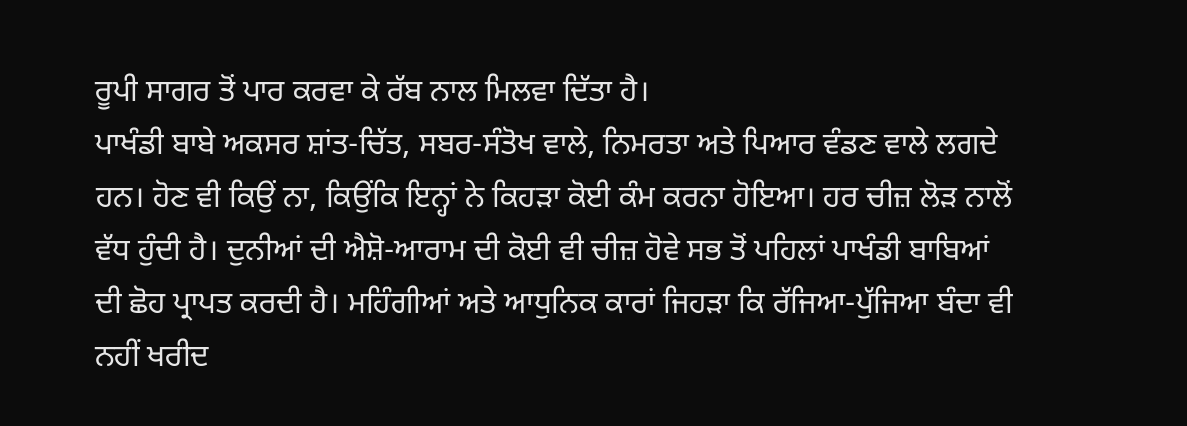ਰੂਪੀ ਸਾਗਰ ਤੋਂ ਪਾਰ ਕਰਵਾ ਕੇ ਰੱਬ ਨਾਲ ਮਿਲਵਾ ਦਿੱਤਾ ਹੈ।
ਪਾਖੰਡੀ ਬਾਬੇ ਅਕਸਰ ਸ਼ਾਂਤ-ਚਿੱਤ, ਸਬਰ-ਸੰਤੋਖ ਵਾਲੇ, ਨਿਮਰਤਾ ਅਤੇ ਪਿਆਰ ਵੰਡਣ ਵਾਲੇ ਲਗਦੇ ਹਨ। ਹੋਣ ਵੀ ਕਿਉਂ ਨਾ, ਕਿਉਂਕਿ ਇਨ੍ਹਾਂ ਨੇ ਕਿਹੜਾ ਕੋਈ ਕੰਮ ਕਰਨਾ ਹੋਇਆ। ਹਰ ਚੀਜ਼ ਲੋੜ ਨਾਲੋਂ ਵੱਧ ਹੁੰਦੀ ਹੈ। ਦੁਨੀਆਂ ਦੀ ਐਸ਼ੋ-ਆਰਾਮ ਦੀ ਕੋਈ ਵੀ ਚੀਜ਼ ਹੋਵੇ ਸਭ ਤੋਂ ਪਹਿਲਾਂ ਪਾਖੰਡੀ ਬਾਬਿਆਂ ਦੀ ਛੋਹ ਪ੍ਰਾਪਤ ਕਰਦੀ ਹੈ। ਮਹਿੰਗੀਆਂ ਅਤੇ ਆਧੁਨਿਕ ਕਾਰਾਂ ਜਿਹੜਾ ਕਿ ਰੱਜਿਆ-ਪੁੱਜਿਆ ਬੰਦਾ ਵੀ ਨਹੀਂ ਖਰੀਦ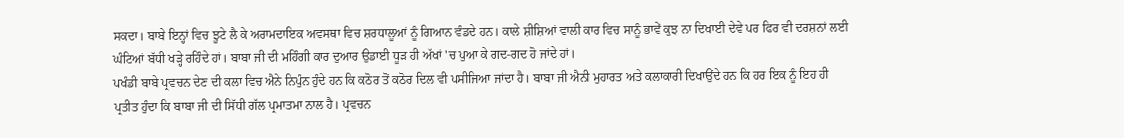ਸਕਦਾ। ਬਾਬੇ ਇਨ੍ਹਾਂ ਵਿਚ ਝੂਟੇ ਲੈ ਕੇ ਅਰਾਮਦਾਇਕ ਅਵਸਥਾ ਵਿਚ ਸ਼ਰਧਾਲੂਆਂ ਨੂੰ ਗਿਆਨ ਵੰਡਦੇ ਹਨ। ਕਾਲੇ ਸ਼ੀਸ਼ਿਆਂ ਵਾਲੀ ਕਾਰ ਵਿਚ ਸਾਨੂੰ ਭਾਵੇਂ ਕੁਝ ਨਾ ਦਿਖਾਈ ਦੇਵੇ ਪਰ ਫਿਰ ਵੀ ਦਰਸ਼ਨਾਂ ਲਈ ਘੰਟਿਆਂ ਬੱਧੀ ਖੜ੍ਹੇ ਰਹਿੰਦੇ ਹਾਂ। ਬਾਬਾ ਜੀ ਦੀ ਮਹਿੰਗੀ ਕਾਰ ਦੁਆਰ ਉਡਾਈ ਧੂੜ ਹੀ ਅੱਖਾਂ 'ਚ ਪੁਆ ਕੇ ਗਦ-ਗਦ ਹੋ ਜਾਂਦੇ ਹਾਂ।
ਪਖੰਡੀ ਬਾਬੇ ਪ੍ਰਵਚਨ ਦੇਣ ਦੀ ਕਲਾ ਵਿਚ ਐਨੇ ਨਿਪੁੰਨ ਹੁੰਦੇ ਹਨ ਕਿ ਕਠੋਰ ਤੋਂ ਕਠੋਰ ਦਿਲ ਵੀ ਪਸੀਜਿਆ ਜਾਂਦਾ ਹੈ। ਬਾਬਾ ਜੀ ਐਨੀ ਮੁਹਾਰਤ ਅਤੇ ਕਲਾਕਾਰੀ ਦਿਖਾਉਂਦੇ ਹਨ ਕਿ ਹਰ ਇਕ ਨੂੰ ਇਹ ਹੀ ਪ੍ਰਤੀਤ ਹੁੰਦਾ ਕਿ ਬਾਬਾ ਜੀ ਦੀ ਸਿੱਧੀ ਗੱਲ ਪ੍ਰਮਾਤਮਾ ਨਾਲ ਹੈ। ਪ੍ਰਵਚਨ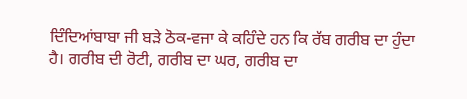ਦਿੰਦਿਆਂਬਾਬਾ ਜੀ ਬੜੇ ਠੋਕ-ਵਜਾ ਕੇ ਕਹਿੰਦੇ ਹਨ ਕਿ ਰੱਬ ਗਰੀਬ ਦਾ ਹੁੰਦਾ ਹੈ। ਗਰੀਬ ਦੀ ਰੋਟੀ, ਗਰੀਬ ਦਾ ਘਰ, ਗਰੀਬ ਦਾ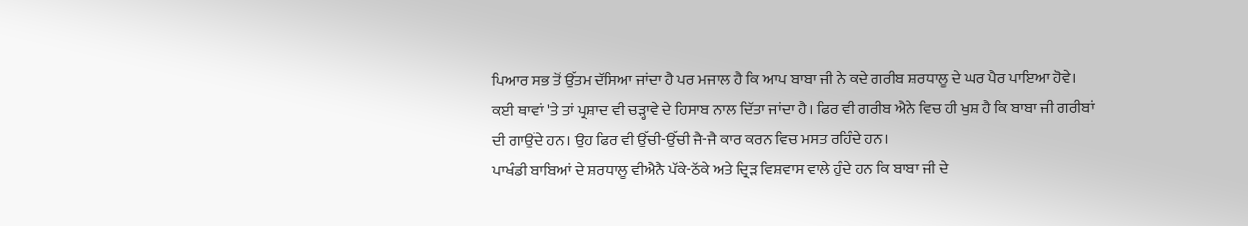ਪਿਆਰ ਸਭ ਤੋਂ ਉੱਤਮ ਦੱਸਿਆ ਜਾਂਦਾ ਹੈ ਪਰ ਮਜਾਲ ਹੈ ਕਿ ਆਪ ਬਾਬਾ ਜੀ ਨੇ ਕਦੇ ਗਰੀਬ ਸ਼ਰਧਾਲੂ ਦੇ ਘਰ ਪੈਰ ਪਾਇਆ ਹੋਵੇ। ਕਈ ਥਾਵਾਂ 'ਤੇ ਤਾਂ ਪ੍ਰਸ਼ਾਦ ਵੀ ਚੜ੍ਹਾਵੇ ਦੇ ਹਿਸਾਬ ਨਾਲ ਦਿੱਤਾ ਜਾਂਦਾ ਹੈ। ਫਿਰ ਵੀ ਗਰੀਬ ਐਨੇ ਵਿਚ ਹੀ ਖੁਸ਼ ਹੈ ਕਿ ਬਾਬਾ ਜੀ ਗਰੀਬਾਂ ਦੀ ਗਾਉਂਦੇ ਹਨ। ਉਹ ਫਿਰ ਵੀ ਉੱਚੀ-ਉੱਚੀ ਜੈ-ਜੈ ਕਾਰ ਕਰਨ ਵਿਚ ਮਸਤ ਰਹਿੰਦੇ ਹਨ।
ਪਾਖੰਡੀ ਬਾਬਿਆਂ ਦੇ ਸ਼ਰਧਾਲੂ ਵੀਐਨੈ ਪੱਕੇ-ਠੱਕੇ ਅਤੇ ਦ੍ਰਿੜ ਵਿਸ਼ਵਾਸ ਵਾਲੇ ਹੁੰਦੇ ਹਨ ਕਿ ਬਾਬਾ ਜੀ ਦੇ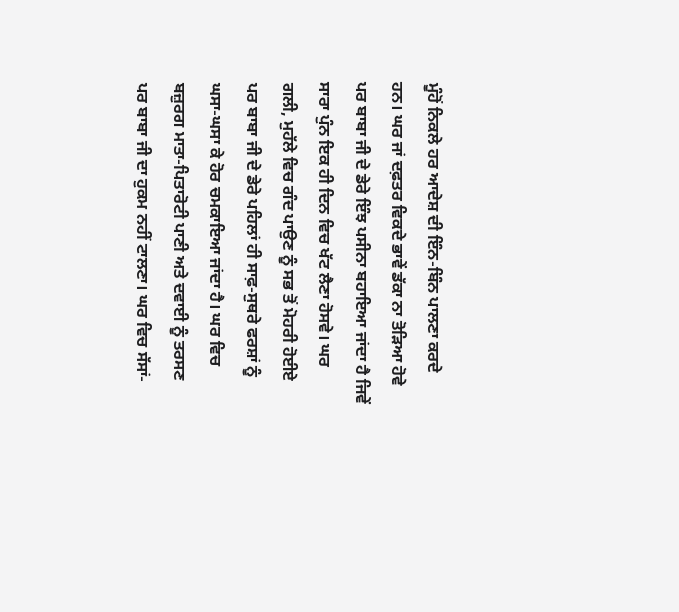ਮੂੰਹੋਂ ਨਿਕਲੇ ਹਰ ਆਦੇਸ਼ ਦੀ ਇੰਨ-ਬਿੰਨ ਪਾਲਣਾ ਕਰਦੇ ਹਨ। ਘਰ ਜਾਂ ਦਫ਼ਤਰ ਵਿਕਦੇ ਭਾਵੇਂ ਡੱਕਾ ਨਾ ਤੋੜਿਆ ਹੋਵੇ ਪਰ ਬਾਬਾ ਜੀ ਦੇ ਡੇਰੇ ਇੰਝ ਪਸੀਨਾ ਬਹਾਇਆ ਜਾਂਦਾ ਹੈ ਜਿਵੇਂ ਸਾਰਾ ਪੁੰਨ ਇਕ ਹੀ ਦਿਨ ਵਿਚ ਖੱਟ ਲੈਣਾ ਹੋਸਵੇ। ਘਰ ਗਲੀ, ਮੁਹੱਲੇ ਵਿਚ ਗੰਦ ਪਾਉਣ ਨੂੰ ਸਭ ਤੋਂ ਮੋਹਰੀ ਹੋਈਏ ਪਰ ਬਾਬਾ ਜੀ ਦੇ ਡੇਰੇ ਪਹਿਲਾਂ ਹੀ ਸਾਫ਼-ਸੁਥਰੇ ਫਰਸ਼ਾਂ ਨੂੰ ਘਸਾ-ਘਸਾ ਕੇ ਹੋਰ ਚਮਕਾਇਆ ਜਾਂਦਾ ਹੈ। ਘਰ ਵਿਚ ਬਜ਼ੁਰਗ ਮਾਤਾ-ਪਿਤਾਰੋਟੀ ਪਾਣੀ ਅਤੇ ਦਵਾਈ ਨੂੰ ਤਰਸਣ ਪਰ ਬਾਬਾ ਜੀ ਦਾ ਹੁਕਮ ਨਹੀਂ ਟਾਲਣਾ। ਘਰ ਵਿਚ ਸੱਸਾਂ-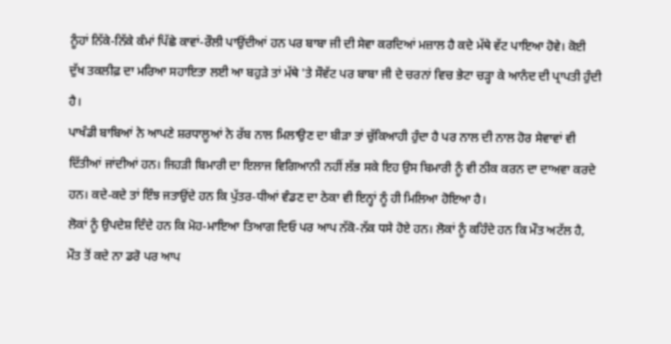ਨੂੰਹਾਂ ਨਿੱਕੇ-ਨਿੱਕੇ ਕੰਮਾਂ ਪਿੱਛੇ ਕਾਵਾਂ-ਰੌਲੀ ਪਾਉਂਦੀਆਂ ਹਨ ਪਰ ਬਾਬਾ ਜੀ ਦੀ ਸੇਵਾ ਕਰਦਿਆਂ ਮਜ਼ਾਲ ਹੈ ਕਦੇ ਮੱਥੇ ਵੱਟ ਪਾਇਆ ਹੋਵੇ। ਕੋਈ ਦੁੱਖ ਤਕਲੀਫ਼ ਦਾ ਮਰਿਆ ਸਹਾਇਤਾ ਲਈ ਆ ਬਹੁੜੇ ਤਾਂ ਮੱਥੇ 'ਤੇ ਸੌਵੱਟ ਪਰ ਬਾਬਾ ਜੀ ਦੇ ਚਰਨਾਂ ਵਿਚ ਭੇਟਾ ਚੜ੍ਹਾ ਕੇ ਆਨੰਦ ਦੀ ਪ੍ਰਾਪਤੀ ਹੁੰਦੀ ਹੈ।
ਪਾਖੰਡੀ ਬਾਬਿਆਂ ਨੇ ਆਪਣੇ ਸ਼ਰਧਾਲੂਆਂ ਨੇ ਰੱਬ ਨਾਲ ਮਿਲਾਉਣ ਦਾ ਬੀੜਾ ਤਾਂ ਚੁੱਕਿਆਹੀ ਹੁੰਦਾ ਹੈ ਪਰ ਨਾਲ ਦੀ ਨਾਲ ਹੋਰ ਸੇਵਾਵਾਂ ਵੀ ਦਿੱਤੀਆਂ ਜਾਂਦੀਆਂ ਹਨ। ਜਿਹੜੀ ਬਿਮਾਰੀ ਦਾ ਇਲਾਜ ਵਿਗਿਆਨੀ ਨਹੀਂ ਲੱਭ ਸਕੇ ਇਹ ਉਸ ਬਿਮਾਰੀ ਨੂੰ ਵੀ ਠੀਕ ਕਰਨ ਦਾ ਦਾਅਵਾ ਕਰਦੇ ਹਨ। ਕਦੇ-ਕਦੇ ਤਾਂ ਇੰਝ ਜਤਾਉਂਦੇ ਹਨ ਕਿ ਪੁੱਤਰ-ਧੀਆਂ ਵੰਡਣ ਦਾ ਠੇਕਾ ਵੀ ਇਨ੍ਹਾਂ ਨੂੰ ਹੀ ਮਿਲਿਆ ਹੋਇਆ ਹੈ।
ਲੋਕਾਂ ਨੂੰ ਉਪਦੇਸ਼ ਦਿੰਦੇ ਹਨ ਕਿ ਮੋਹ-ਮਾਇਆ ਤਿਆਗ ਦਿਓ ਪਰ ਆਪ ਨੱਕੋ-ਨੱਕ ਧਸੇ ਹੋਏ ਹਨ। ਲੋਕਾਂ ਨੂੰ ਕਹਿੰਦੇ ਹਨ ਕਿ ਮੌਤ ਅਟੱਲ ਹੈ, ਮੌਤ ਤੋਂ ਕਦੇ ਨਾ ਡਰੋ ਪਰ ਆਪ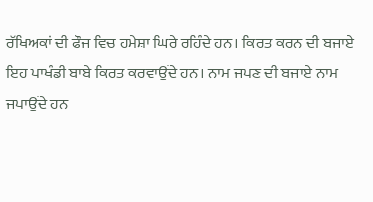ਰੱਖਿਅਕਾਂ ਦੀ ਫੌਜ ਵਿਚ ਹਮੇਸ਼ਾ ਘਿਰੇ ਰਹਿੰਦੇ ਹਨ। ਕਿਰਤ ਕਰਨ ਦੀ ਬਜਾਏ ਇਹ ਪਾਖੰਡੀ ਬਾਬੇ ਕਿਰਤ ਕਰਵਾਉਂਦੇ ਹਨ। ਨਾਮ ਜਪਣ ਦੀ ਬਜਾਏ ਨਾਮ ਜਪਾਉਂਦੇ ਹਨ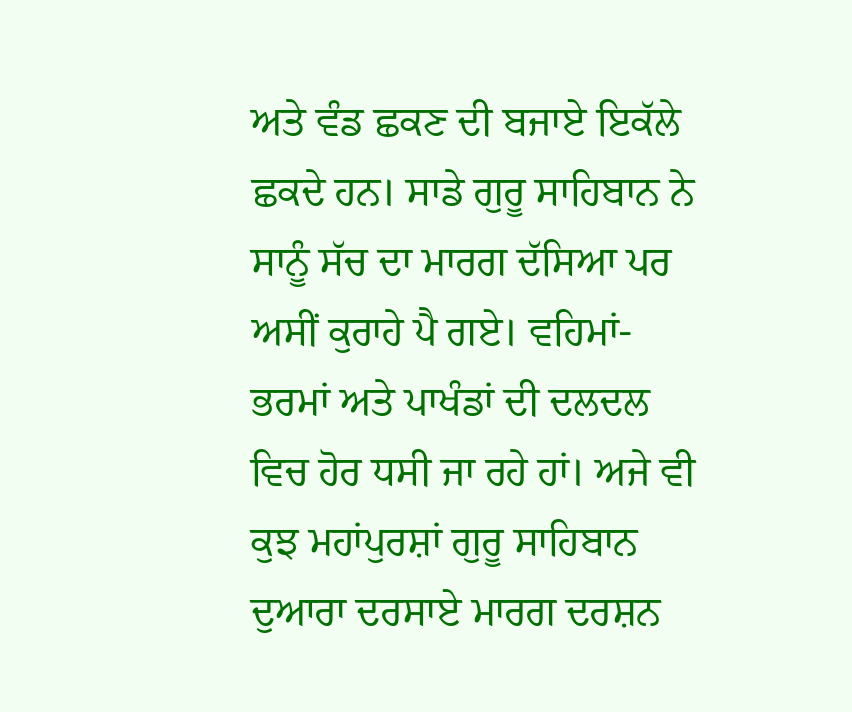ਅਤੇ ਵੰਡ ਛਕਣ ਦੀ ਬਜਾਏ ਇਕੱਲੇ ਛਕਦੇ ਹਨ। ਸਾਡੇ ਗੁਰੂ ਸਾਹਿਬਾਨ ਨੇ ਸਾਨੂੰ ਸੱਚ ਦਾ ਮਾਰਗ ਦੱਸਿਆ ਪਰ ਅਸੀਂ ਕੁਰਾਹੇ ਪੈ ਗਏ। ਵਹਿਮਾਂ-ਭਰਮਾਂ ਅਤੇ ਪਾਖੰਡਾਂ ਦੀ ਦਲਦਲ ਵਿਚ ਹੋਰ ਧਸੀ ਜਾ ਰਹੇ ਹਾਂ। ਅਜੇ ਵੀ ਕੁਝ ਮਹਾਂਪੁਰਸ਼ਾਂ ਗੁਰੂ ਸਾਹਿਬਾਨ ਦੁਆਰਾ ਦਰਸਾਏ ਮਾਰਗ ਦਰਸ਼ਨ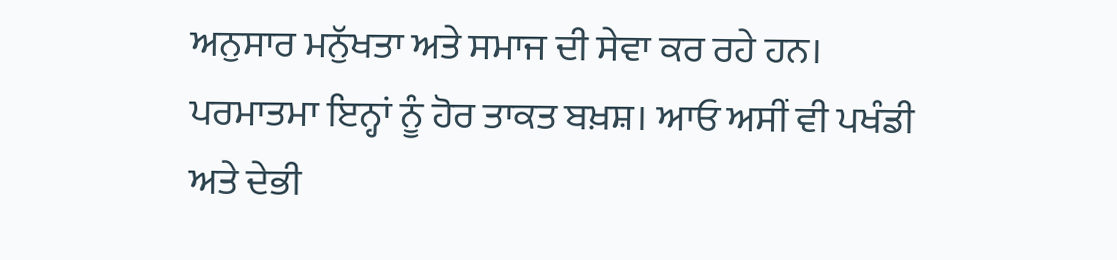ਅਨੁਸਾਰ ਮਨੁੱਖਤਾ ਅਤੇ ਸਮਾਜ ਦੀ ਸੇਵਾ ਕਰ ਰਹੇ ਹਨ। ਪਰਮਾਤਮਾ ਇਨ੍ਹਾਂ ਨੂੰ ਹੋਰ ਤਾਕਤ ਬਖ਼ਸ਼। ਆਓ ਅਸੀਂ ਵੀ ਪਖੰਡੀ ਅਤੇ ਦੇਭੀ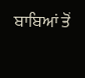ਬਾਬਿਆਂ ਤੋਂ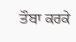ਤੌਬਾ ਕਰਕੇ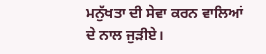ਮਨੁੱਖਤਾ ਦੀ ਸੇਵਾ ਕਰਨ ਵਾਲਿਆਂ ਦੇ ਨਾਲ ਜੁੜੀਏ।